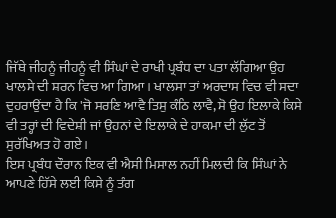ਜਿੱਥੇ ਜੀਹਨੂੰ ਜੀਹਨੂੰ ਵੀ ਸਿੰਘਾਂ ਦੇ ਰਾਖੀ ਪ੍ਰਬੰਧ ਦਾ ਪਤਾ ਲੱਗਿਆ ਉਹ ਖਾਲਸੇ ਦੀ ਸ਼ਰਨ ਵਿਚ ਆ ਗਿਆ । ਖਾਲਸਾ ਤਾਂ ਅਰਦਾਸ ਵਿਚ ਵੀ ਸਦਾ ਦੁਹਰਾਉਂਦਾ ਹੈ ਕਿ 'ਜੋ ਸਰਣਿ ਆਵੈ ਤਿਸੁ ਕੰਠਿ ਲਾਵੈ, ਸੋ ਉਹ ਇਲਾਕੇ ਕਿਸੇ ਵੀ ਤਰ੍ਹਾਂ ਦੀ ਵਿਦੇਸ਼ੀ ਜਾਂ ਉਹਨਾਂ ਦੇ ਇਲਾਕੇ ਦੇ ਹਾਕਮਾ ਦੀ ਲੁੱਟ ਤੋਂ ਸੁਰੱਖਿਅਤ ਹੋ ਗਏ।
ਇਸ ਪ੍ਰਬੰਧ ਦੌਰਾਨ ਇਕ ਵੀ ਐਸੀ ਮਿਸਾਲ ਨਹੀਂ ਮਿਲਦੀ ਕਿ ਸਿੰਘਾਂ ਨੇ ਆਪਣੇ ਹਿੱਸੇ ਲਈ ਕਿਸੇ ਨੂੰ ਤੰਗ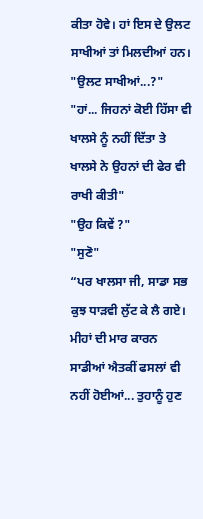ਕੀਤਾ ਹੋਵੇ। ਹਾਂ ਇਸ ਦੇ ਉਲਟ ਸਾਖੀਆਂ ਤਾਂ ਮਿਲਦੀਆਂ ਹਨ।
"ਉਲਟ ਸਾਖੀਆਂ...?"
"ਹਾਂ... ਜਿਹਨਾਂ ਕੋਈ ਹਿੱਸਾ ਵੀ ਖਾਲਸੇ ਨੂੰ ਨਹੀਂ ਦਿੱਤਾ ਤੇ ਖਾਲਸੇ ਨੇ ਉਹਨਾਂ ਦੀ ਫੇਰ ਵੀ ਰਾਖੀ ਕੀਤੀ"
"ਉਹ ਕਿਵੇਂ ?"
"ਸੁਣੋ"
“ਪਰ ਖਾਲਸਾ ਜੀ, ਸਾਡਾ ਸਭ ਕੁਝ ਧਾੜਵੀ ਲੁੱਟ ਕੇ ਲੈ ਗਏ। ਮੀਹਾਂ ਦੀ ਮਾਰ ਕਾਰਨ ਸਾਡੀਆਂ ਐਤਕੀਂ ਫਸਲਾਂ ਵੀ ਨਹੀਂ ਹੋਈਆਂ... ਤੁਹਾਨੂੰ ਹੁਣ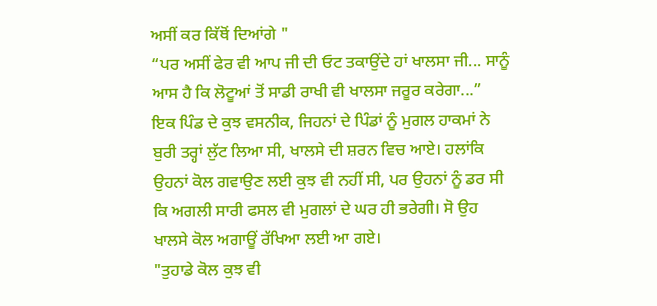ਅਸੀਂ ਕਰ ਕਿੱਥੋਂ ਦਿਆਂਗੇ "
“ਪਰ ਅਸੀਂ ਫੇਰ ਵੀ ਆਪ ਜੀ ਦੀ ਓਟ ਤਕਾਉਂਦੇ ਹਾਂ ਖਾਲਸਾ ਜੀ... ਸਾਨੂੰ ਆਸ ਹੈ ਕਿ ਲੋਟੂਆਂ ਤੋਂ ਸਾਡੀ ਰਾਖੀ ਵੀ ਖਾਲਸਾ ਜਰੂਰ ਕਰੇਗਾ...”
ਇਕ ਪਿੰਡ ਦੇ ਕੁਝ ਵਸਨੀਕ, ਜਿਹਨਾਂ ਦੇ ਪਿੰਡਾਂ ਨੂੰ ਮੁਗਲ ਹਾਕਮਾਂ ਨੇ ਬੁਰੀ ਤਰ੍ਹਾਂ ਲੁੱਟ ਲਿਆ ਸੀ, ਖਾਲਸੇ ਦੀ ਸ਼ਰਨ ਵਿਚ ਆਏ। ਹਲਾਂਕਿ ਉਹਨਾਂ ਕੋਲ ਗਵਾਉਣ ਲਈ ਕੁਝ ਵੀ ਨਹੀਂ ਸੀ, ਪਰ ਉਹਨਾਂ ਨੂੰ ਡਰ ਸੀ ਕਿ ਅਗਲੀ ਸਾਰੀ ਫਸਲ ਵੀ ਮੁਗਲਾਂ ਦੇ ਘਰ ਹੀ ਭਰੇਗੀ। ਸੋ ਉਹ ਖਾਲਸੇ ਕੋਲ ਅਗਾਊਂ ਰੱਖਿਆ ਲਈ ਆ ਗਏ।
"ਤੁਹਾਡੇ ਕੋਲ ਕੁਝ ਵੀ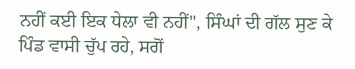ਨਹੀਂ ਕਈ ਇਕ ਧੇਲਾ ਵੀ ਨਹੀਂ", ਸਿੰਘਾਂ ਦੀ ਗੱਲ ਸੁਣ ਕੇ ਪਿੰਡ ਵਾਸੀ ਚੁੱਪ ਰਹੇ, ਸਗੋਂ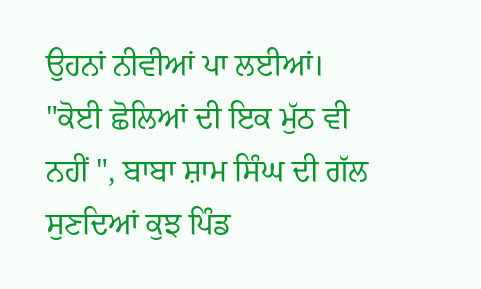ਉਹਨਾਂ ਨੀਵੀਆਂ ਪਾ ਲਈਆਂ।
"ਕੋਈ ਛੋਲਿਆਂ ਦੀ ਇਕ ਮੁੱਠ ਵੀ ਨਹੀਂ ", ਬਾਬਾ ਸ਼ਾਮ ਸਿੰਘ ਦੀ ਗੱਲ ਸੁਣਦਿਆਂ ਕੁਝ ਪਿੰਡ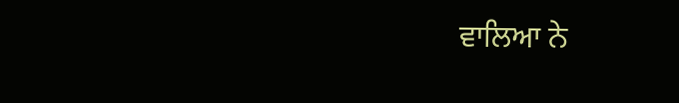ਵਾਲਿਆ ਨੇ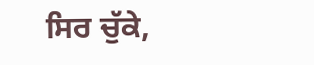ਸਿਰ ਚੁੱਕੇ,